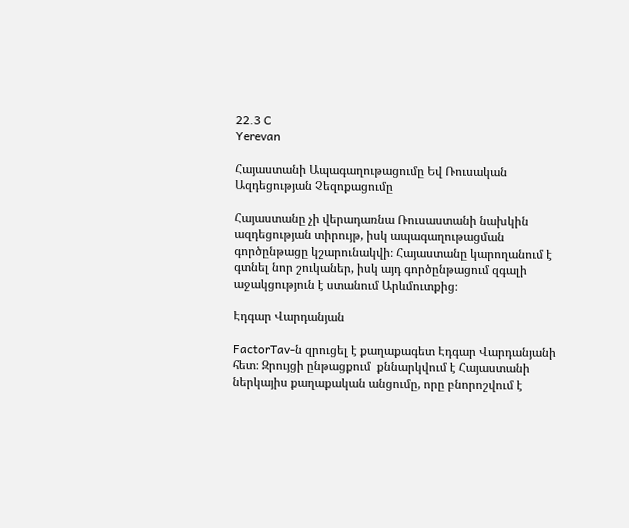22.3 C
Yerevan

Հայաստանի Ապագաղութացումը Եվ Ռուսական Ազդեցության Չեզոքացումը

Հայաստանը չի վերադառնա Ռուսաստանի նախկին ազդեցության տիրույթ, իսկ ապագաղութացման գործընթացը կշարունակվի։ Հայաստանը կարողանում է գտնել նոր շուկաներ, իսկ այդ գործընթացում զգալի աջակցություն է ստանում Արևմուտքից։

Էդգար Վարդանյան

FactorTav‑ն զրուցել է քաղաքագետ Էդգար Վարդանյանի հետ։ Զրույցի ընթացքում  քննարկվում է Հայաստանի ներկայիս քաղաքական անցումը, որը բնորոշվում է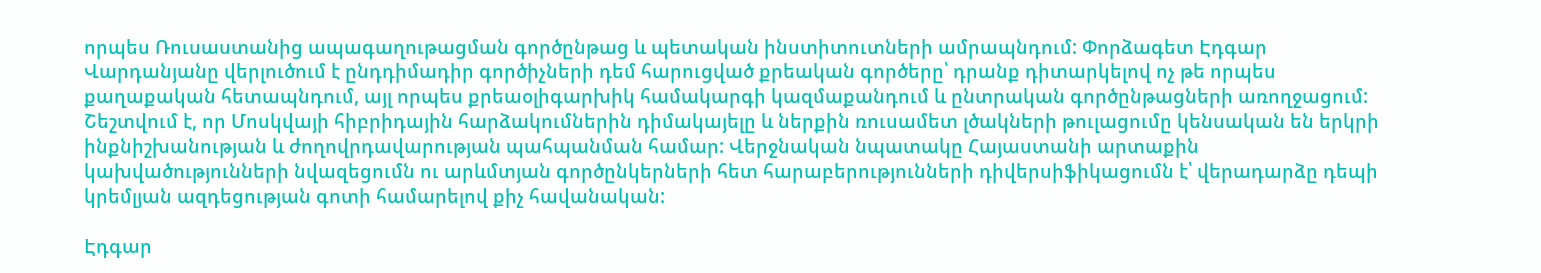որպես Ռուսաստանից ապագաղութացման գործընթաց և պետական ինստիտուտների ամրապնդում: Փորձագետ Էդգար Վարդանյանը վերլուծում է ընդդիմադիր գործիչների դեմ հարուցված քրեական գործերը՝ դրանք դիտարկելով ոչ թե որպես քաղաքական հետապնդում, այլ որպես քրեաօլիգարխիկ համակարգի կազմաքանդում և ընտրական գործընթացների առողջացում: Շեշտվում է, որ Մոսկվայի հիբրիդային հարձակումներին դիմակայելը և ներքին ռուսամետ լծակների թուլացումը կենսական են երկրի ինքնիշխանության և ժողովրդավարության պահպանման համար: Վերջնական նպատակը Հայաստանի արտաքին կախվածությունների նվազեցումն ու արևմտյան գործընկերների հետ հարաբերությունների դիվերսիֆիկացումն է՝ վերադարձը դեպի կրեմլյան ազդեցության գոտի համարելով քիչ հավանական:

Էդգար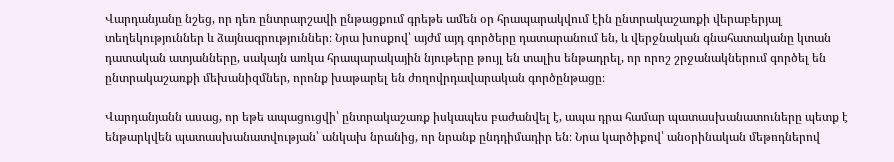Վարդանյանը նշեց, որ դեռ ընտրարշավի ընթացքում գրեթե ամեն օր հրապարակվում էին ընտրակաշառքի վերաբերյալ տեղեկություններ և ձայնագրություններ։ Նրա խոսքով՝ այժմ այդ գործերը դատարանում են, և վերջնական գնահատականը կտան դատական ատյանները, սակայն առկա հրապարակային նյութերը թույլ են տալիս ենթադրել, որ որոշ շրջանակներում գործել են ընտրակաշառքի մեխանիզմներ, որոնք խաթարել են ժողովրդավարական գործընթացը։

Վարդանյանն ասաց, որ եթե ապացուցվի՝ ընտրակաշառք իսկապես բաժանվել է, ապա դրա համար պատասխանատուները պետք է ենթարկվեն պատասխանատվության՝ անկախ նրանից, որ նրանք ընդդիմադիր են։ Նրա կարծիքով՝ անօրինական մեթոդներով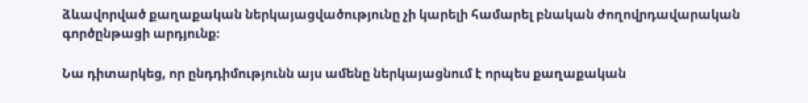ձևավորված քաղաքական ներկայացվածությունը չի կարելի համարել բնական ժողովրդավարական գործընթացի արդյունք։

Նա դիտարկեց, որ ընդդիմությունն այս ամենը ներկայացնում է որպես քաղաքական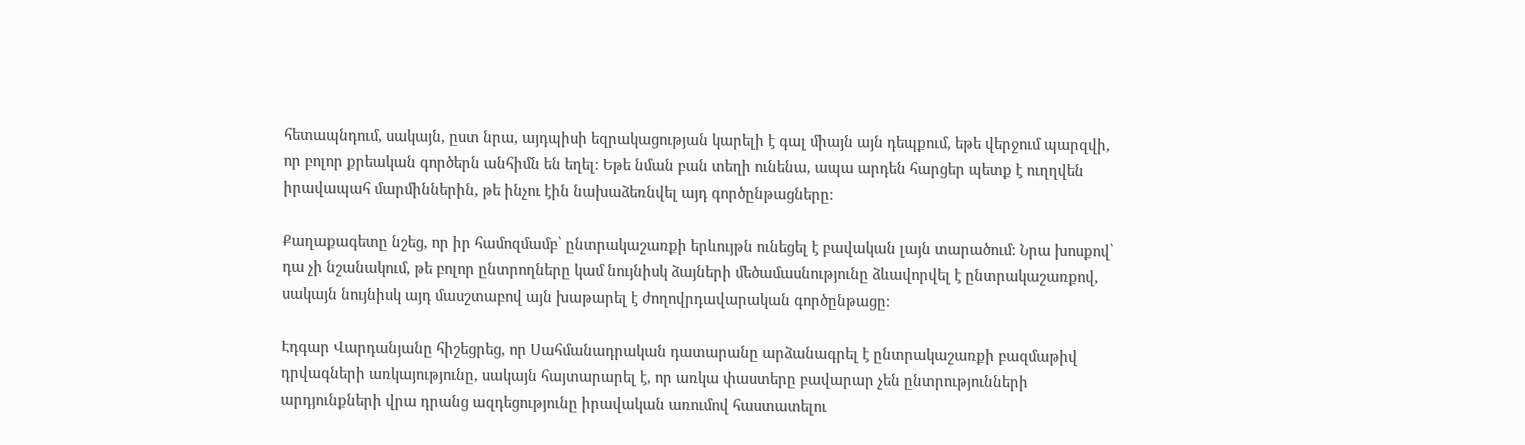հետապնդում, սակայն, ըստ նրա, այդպիսի եզրակացության կարելի է գալ միայն այն դեպքում, եթե վերջում պարզվի, որ բոլոր քրեական գործերն անհիմն են եղել։ Եթե նման բան տեղի ունենա, ապա արդեն հարցեր պետք է ուղղվեն իրավապահ մարմիններին, թե ինչու էին նախաձեռնվել այդ գործընթացները։

Քաղաքագետը նշեց, որ իր համոզմամբ՝ ընտրակաշառքի երևույթն ունեցել է բավական լայն տարածում։ Նրա խոսքով՝ դա չի նշանակում, թե բոլոր ընտրողները կամ նույնիսկ ձայների մեծամասնությունը ձևավորվել է ընտրակաշառքով, սակայն նույնիսկ այդ մասշտաբով այն խաթարել է ժողովրդավարական գործընթացը։

Էդգար Վարդանյանը հիշեցրեց, որ Սահմանադրական դատարանը արձանագրել է ընտրակաշառքի բազմաթիվ դրվագների առկայությունը, սակայն հայտարարել է, որ առկա փաստերը բավարար չեն ընտրությունների արդյունքների վրա դրանց ազդեցությունը իրավական առումով հաստատելու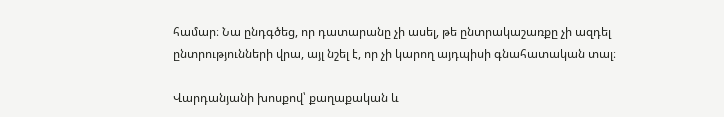համար։ Նա ընդգծեց, որ դատարանը չի ասել, թե ընտրակաշառքը չի ազդել ընտրությունների վրա, այլ նշել է, որ չի կարող այդպիսի գնահատական տալ։

Վարդանյանի խոսքով՝ քաղաքական և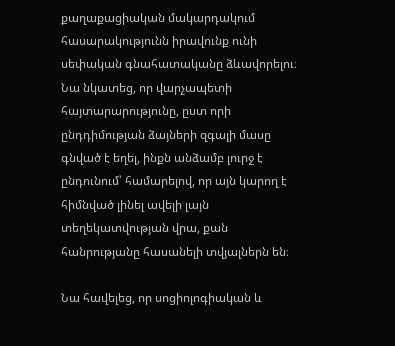քաղաքացիական մակարդակում հասարակությունն իրավունք ունի սեփական գնահատականը ձևավորելու։ Նա նկատեց, որ վարչապետի հայտարարությունը, ըստ որի ընդդիմության ձայների զգալի մասը գնված է եղել, ինքն անձամբ լուրջ է ընդունում՝ համարելով, որ այն կարող է հիմնված լինել ավելի լայն տեղեկատվության վրա, քան հանրությանը հասանելի տվյալներն են։

Նա հավելեց, որ սոցիոլոգիական և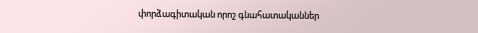փորձագիտական որոշ գնահատականներ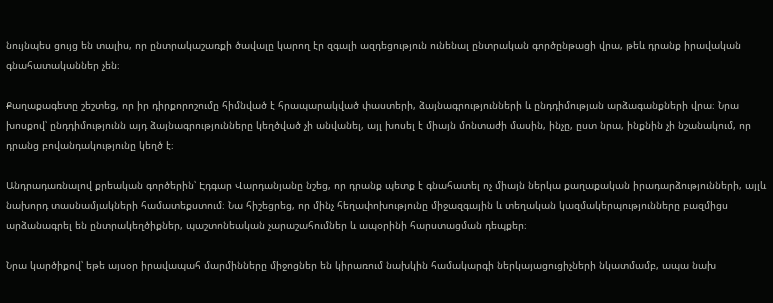նույնպես ցույց են տալիս, որ ընտրակաշառքի ծավալը կարող էր զգալի ազդեցություն ունենալ ընտրական գործընթացի վրա, թեև դրանք իրավական գնահատականներ չեն։

Քաղաքագետը շեշտեց, որ իր դիրքորոշումը հիմնված է հրապարակված փաստերի, ձայնագրությունների և ընդդիմության արձագանքների վրա։ Նրա խոսքով՝ ընդդիմությունն այդ ձայնագրությունները կեղծված չի անվանել, այլ խոսել է միայն մոնտաժի մասին, ինչը, ըստ նրա, ինքնին չի նշանակում, որ դրանց բովանդակությունը կեղծ է։

Անդրադառնալով քրեական գործերին՝ Էդգար Վարդանյանը նշեց, որ դրանք պետք է գնահատել ոչ միայն ներկա քաղաքական իրադարձությունների, այլև նախորդ տասնամյակների համատեքստում։ Նա հիշեցրեց, որ մինչ հեղափոխությունը միջազգային և տեղական կազմակերպությունները բազմիցս արձանագրել են ընտրակեղծիքներ, պաշտոնեական չարաշահումներ և ապօրինի հարստացման դեպքեր։

Նրա կարծիքով՝ եթե այսօր իրավապահ մարմինները միջոցներ են կիրառում նախկին համակարգի ներկայացուցիչների նկատմամբ, ապա նախ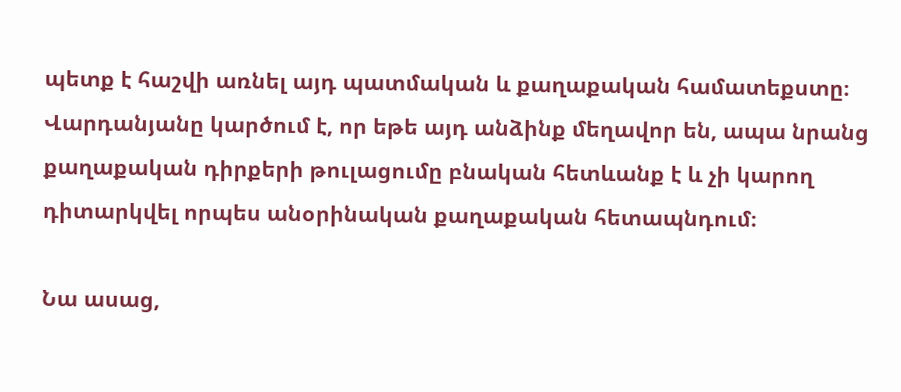պետք է հաշվի առնել այդ պատմական և քաղաքական համատեքստը։ Վարդանյանը կարծում է, որ եթե այդ անձինք մեղավոր են, ապա նրանց քաղաքական դիրքերի թուլացումը բնական հետևանք է և չի կարող դիտարկվել որպես անօրինական քաղաքական հետապնդում։

Նա ասաց,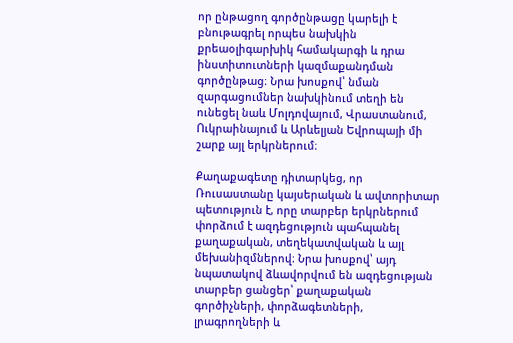որ ընթացող գործընթացը կարելի է բնութագրել որպես նախկին քրեաօլիգարխիկ համակարգի և դրա ինստիտուտների կազմաքանդման գործընթաց։ Նրա խոսքով՝ նման զարգացումներ նախկինում տեղի են ունեցել նաև Մոլդովայում, Վրաստանում, Ուկրաինայում և Արևելյան Եվրոպայի մի շարք այլ երկրներում։

Քաղաքագետը դիտարկեց, որ Ռուսաստանը կայսերական և ավտորիտար պետություն է, որը տարբեր երկրներում փորձում է ազդեցություն պահպանել քաղաքական, տեղեկատվական և այլ մեխանիզմներով։ Նրա խոսքով՝ այդ նպատակով ձևավորվում են ազդեցության տարբեր ցանցեր՝ քաղաքական գործիչների, փորձագետների, լրագրողների և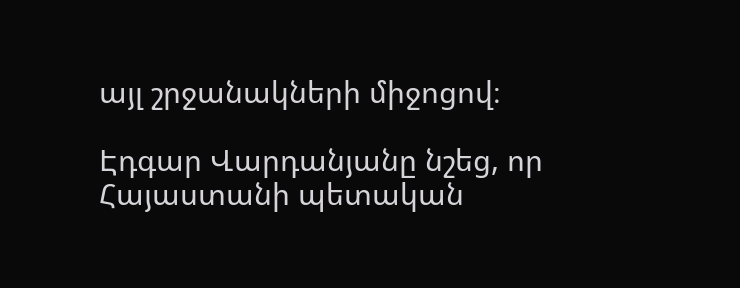այլ շրջանակների միջոցով։

Էդգար Վարդանյանը նշեց, որ Հայաստանի պետական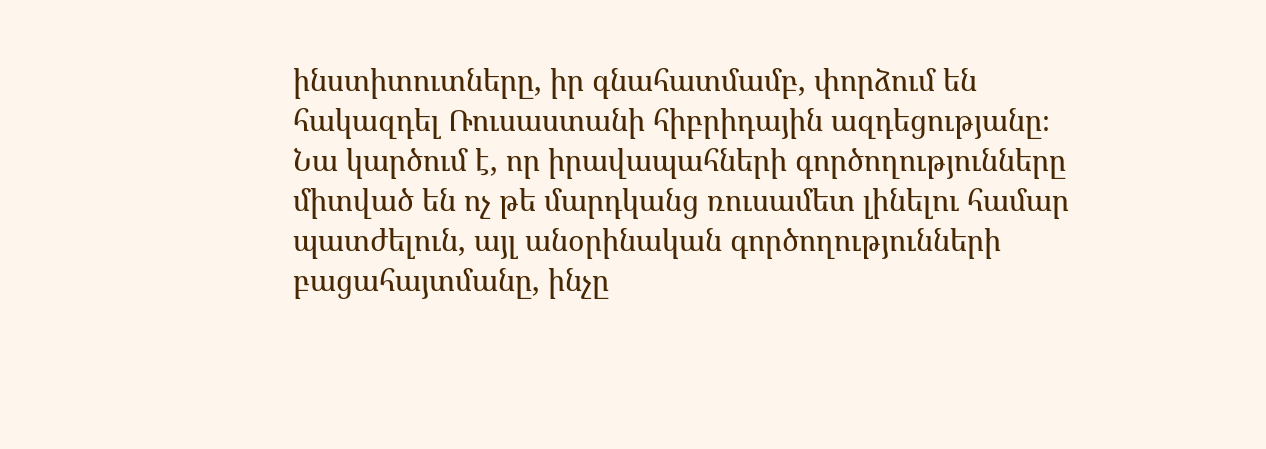ինստիտուտները, իր գնահատմամբ, փորձում են հակազդել Ռուսաստանի հիբրիդային ազդեցությանը։ Նա կարծում է, որ իրավապահների գործողությունները միտված են ոչ թե մարդկանց ռուսամետ լինելու համար պատժելուն, այլ անօրինական գործողությունների բացահայտմանը, ինչը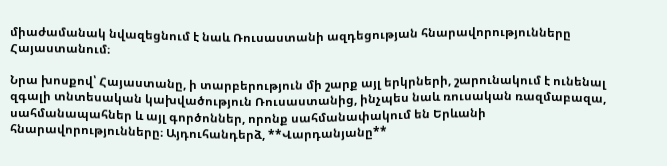միաժամանակ նվազեցնում է նաև Ռուսաստանի ազդեցության հնարավորությունները Հայաստանում։

Նրա խոսքով՝ Հայաստանը, ի տարբերություն մի շարք այլ երկրների, շարունակում է ունենալ զգալի տնտեսական կախվածություն Ռուսաստանից, ինչպես նաև ռուսական ռազմաբազա, սահմանապահներ և այլ գործոններ, որոնք սահմանափակում են Երևանի հնարավորությունները։ Այդուհանդերձ, **Վարդանյանը**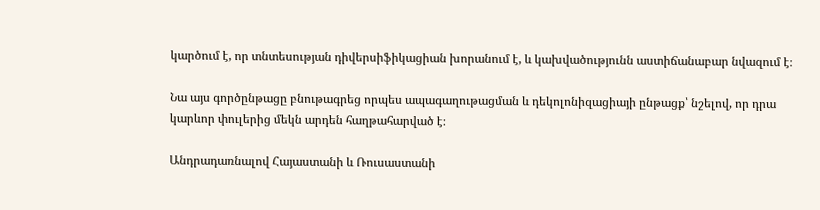կարծում է, որ տնտեսության դիվերսիֆիկացիան խորանում է, և կախվածությունն աստիճանաբար նվազում է։

Նա այս գործընթացը բնութագրեց որպես ապագաղութացման և դեկոլոնիզացիայի ընթացք՝ նշելով, որ դրա կարևոր փուլերից մեկն արդեն հաղթահարված է։

Անդրադառնալով Հայաստանի և Ռուսաստանի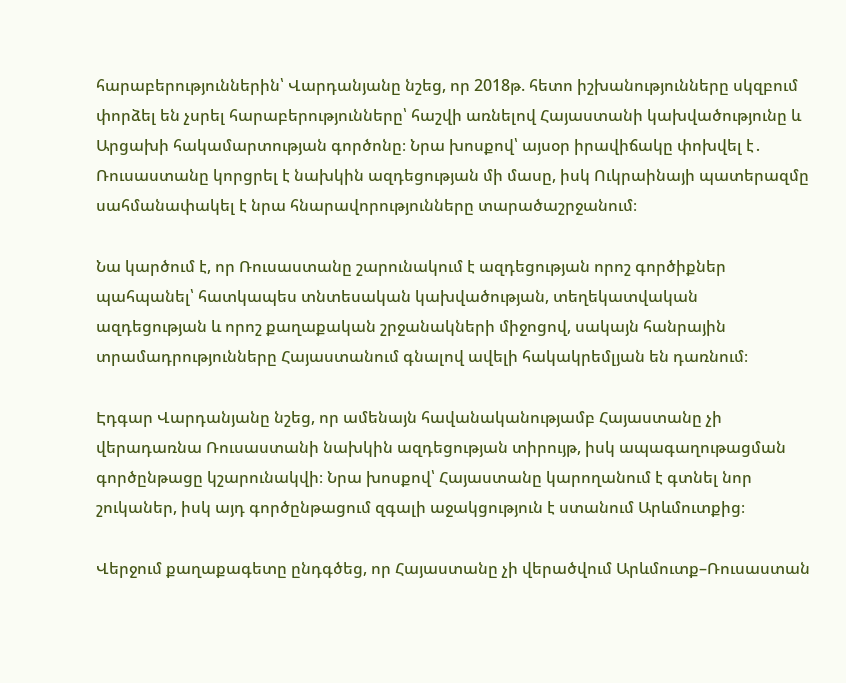հարաբերություններին՝ Վարդանյանը նշեց, որ 2018թ. հետո իշխանությունները սկզբում փորձել են չսրել հարաբերությունները՝ հաշվի առնելով Հայաստանի կախվածությունը և Արցախի հակամարտության գործոնը։ Նրա խոսքով՝ այսօր իրավիճակը փոխվել է․ Ռուսաստանը կորցրել է նախկին ազդեցության մի մասը, իսկ Ուկրաինայի պատերազմը սահմանափակել է նրա հնարավորությունները տարածաշրջանում։

Նա կարծում է, որ Ռուսաստանը շարունակում է ազդեցության որոշ գործիքներ պահպանել՝ հատկապես տնտեսական կախվածության, տեղեկատվական ազդեցության և որոշ քաղաքական շրջանակների միջոցով, սակայն հանրային տրամադրությունները Հայաստանում գնալով ավելի հակակրեմլյան են դառնում։

Էդգար Վարդանյանը նշեց, որ ամենայն հավանականությամբ Հայաստանը չի վերադառնա Ռուսաստանի նախկին ազդեցության տիրույթ, իսկ ապագաղութացման գործընթացը կշարունակվի։ Նրա խոսքով՝ Հայաստանը կարողանում է գտնել նոր շուկաներ, իսկ այդ գործընթացում զգալի աջակցություն է ստանում Արևմուտքից։

Վերջում քաղաքագետը ընդգծեց, որ Հայաստանը չի վերածվում Արևմուտք–Ռուսաստան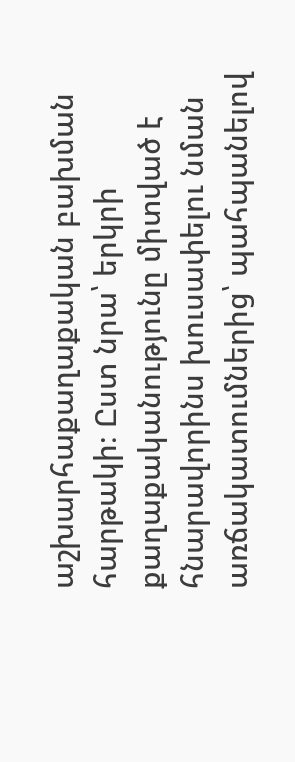աշխարհաքաղաքական բախման հարթակի։ Ըստ նրա՝ երկրի քաղաքականությունը միտված է հնարավորինս խուսափելու նման առճակատումներից՝ պահպանելով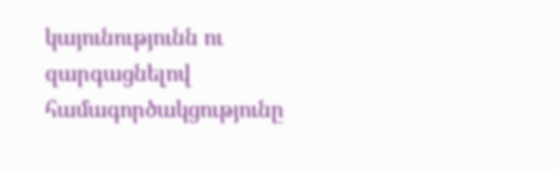կայունությունն ու զարգացնելով համագործակցությունը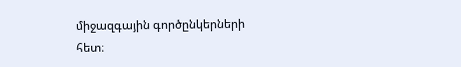միջազգային գործընկերների հետ։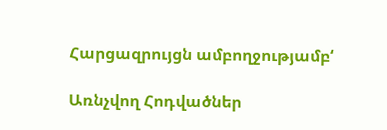Հարցազրույցն ամբողջությամբ‘

Առնչվող Հոդվածներ